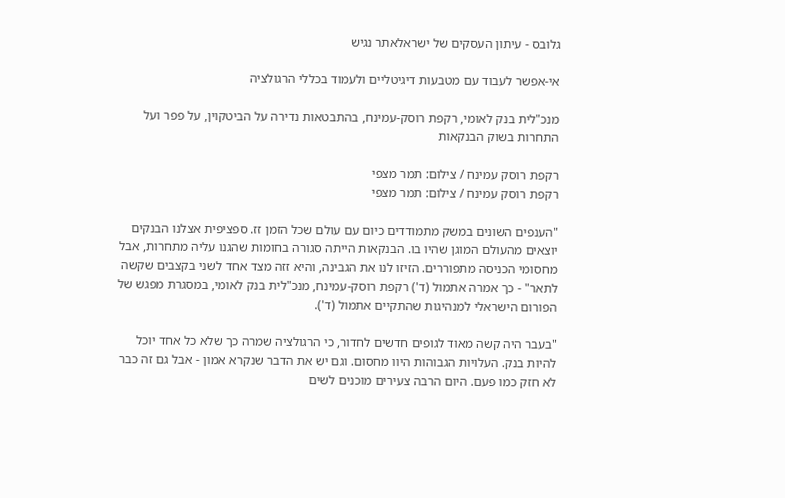גלובס - עיתון העסקים של ישראלאתר נגיש

אי-אפשר לעבוד עם מטבעות דיגיטליים ולעמוד בכללי הרגולציה

מנכ"לית בנק לאומי, רקפת רוסק-עמינח, בהתבטאות נדירה על הביטקוין, על פפר ועל התחרות בשוק הבנקאות

רקפת רוסק עמינח / צילום: תמר מצפי
רקפת רוסק עמינח / צילום: תמר מצפי

"הענפים השונים במשק מתמודדים כיום עם עולם שכל הזמן זז. ספציפית אצלנו הבנקים יוצאים מהעולם המוגן שהיו בו. הבנקאות הייתה סגורה בחומות שהגנו עליה מתחרות, אבל מחסומי הכניסה מתפוררים. הזיזו לנו את הגבינה, והיא זזה מצד אחד לשני בקצבים שקשה לתאר" - כך אמרה אתמול (ד') רקפת רוסק-עמינח, מנכ"לית בנק לאומי, במסגרת מפגש של הפורום הישראלי למנהיגות שהתקיים אתמול (ד').

"בעבר היה קשה מאוד לגופים חדשים לחדור, כי הרגולציה שמרה כך שלא כל אחד יוכל להיות בנק. העלויות הגבוהות היוו מחסום. וגם יש את הדבר שנקרא אמון - אבל גם זה כבר לא חזק כמו פעם. היום הרבה צעירים מוכנים לשים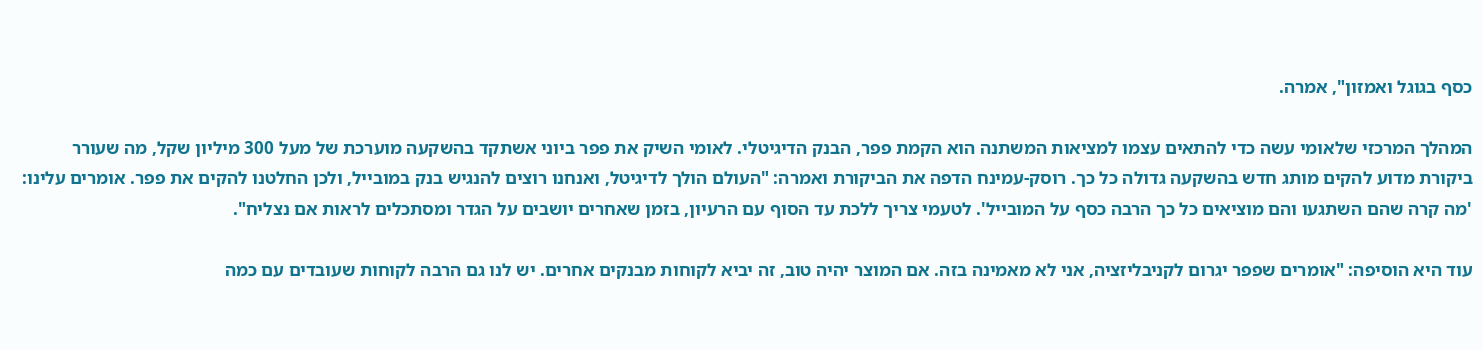כסף בגוגל ואמזון", אמרה.

המהלך המרכזי שלאומי עשה כדי להתאים עצמו למציאות המשתנה הוא הקמת פפר, הבנק הדיגיטלי. לאומי השיק את פפר ביוני אשתקד בהשקעה מוערכת של מעל 300 מיליון שקל, מה שעורר ביקורת מדוע להקים מותג חדש בהשקעה גדולה כל כך. רוסק-עמינח הדפה את הביקורת ואמרה: "העולם הולך לדיגיטל, ואנחנו רוצים להנגיש בנק במובייל, ולכן החלטנו להקים את פפר. אומרים עלינו: 'מה קרה שהם השתגעו והם מוציאים כל כך הרבה כסף על המובייל'. לטעמי צריך ללכת עד הסוף עם הרעיון, בזמן שאחרים יושבים על הגדר ומסתכלים לראות אם נצליח".

עוד היא הוסיפה: "אומרים שפפר יגרום לקניבליזציה, אני לא מאמינה בזה. אם המוצר יהיה טוב, זה יביא לקוחות מבנקים אחרים. יש לנו גם הרבה לקוחות שעובדים עם כמה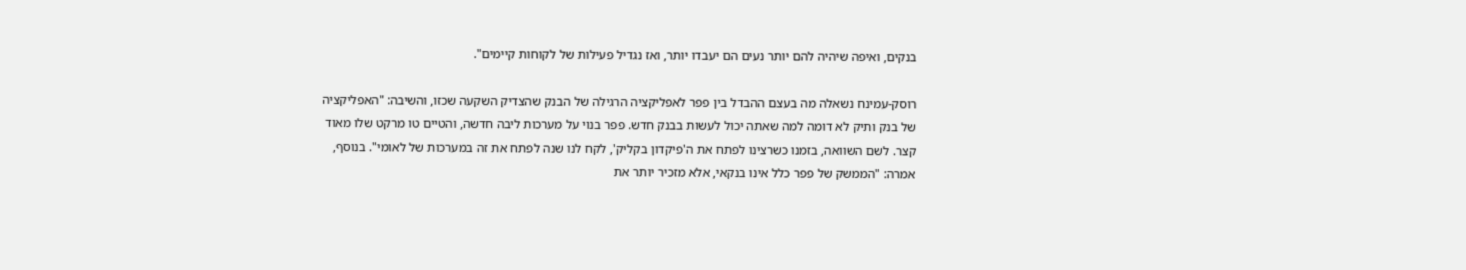בנקים, ואיפה שיהיה להם יותר נעים הם יעבדו יותר, ואז נגדיל פעילות של לקוחות קיימים".

רוסק-עמינח נשאלה מה בעצם ההבדל בין פפר לאפליקציה הרגילה של הבנק שהצדיק השקעה שכזו, והשיבה: "האפליקציה של בנק ותיק לא דומה למה שאתה יכול לעשות בבנק חדש. פפר בנוי על מערכות ליבה חדשה, והטיים טו מרקט שלו מאוד קצר. לשם השוואה, בזמנו כשרצינו לפתח את ה'פיקדון בקליק', לקח לנו שנה לפתח את זה במערכות של לאומי". בנוסף, אמרה: "הממשק של פפר כלל אינו בנקאי, אלא מזכיר יותר את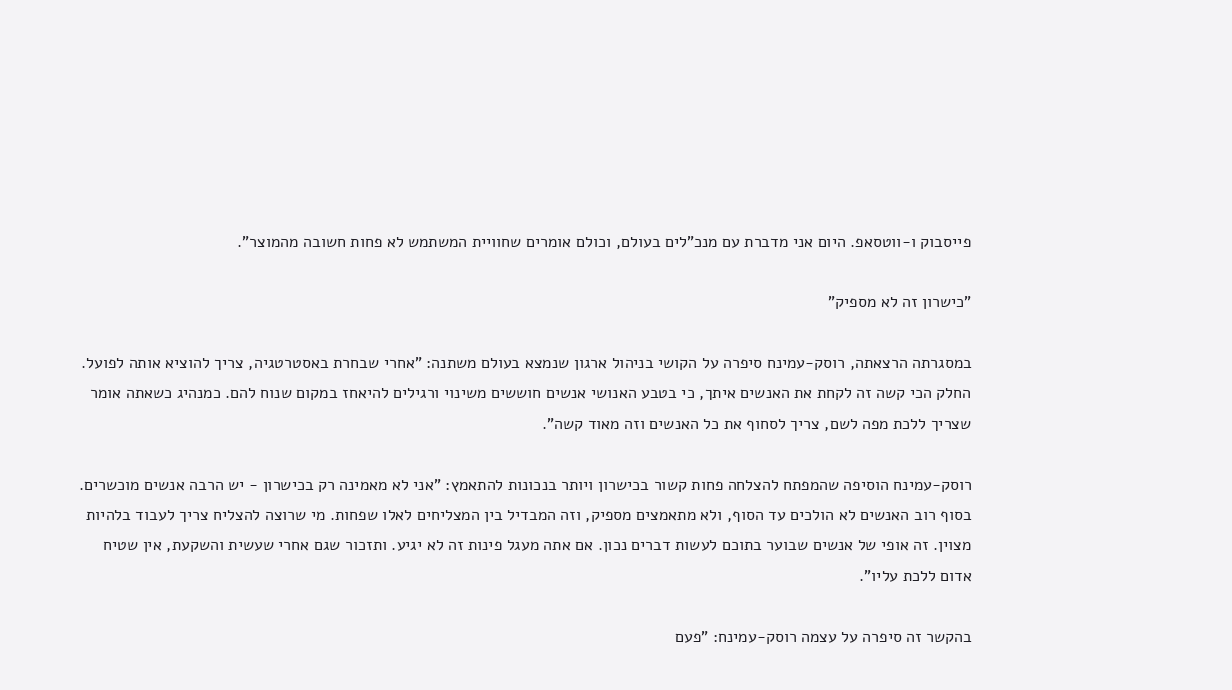פייסבוק ו-ווטסאפ. היום אני מדברת עם מנכ"לים בעולם, וכולם אומרים שחוויית המשתמש לא פחות חשובה מהמוצר".

"כישרון זה לא מספיק"

במסגרתה הרצאתה, רוסק-עמינח סיפרה על הקושי בניהול ארגון שנמצא בעולם משתנה: "אחרי שבחרת באסטרטגיה, צריך להוציא אותה לפועל. החלק הכי קשה זה לקחת את האנשים איתך, כי בטבע האנושי אנשים חוששים משינוי ורגילים להיאחז במקום שנוח להם. כמנהיג כשאתה אומר שצריך ללכת מפה לשם, צריך לסחוף את כל האנשים וזה מאוד קשה".

רוסק-עמינח הוסיפה שהמפתח להצלחה פחות קשור בכישרון ויותר בנכונות להתאמץ: "אני לא מאמינה רק בכישרון - יש הרבה אנשים מוכשרים. בסוף רוב האנשים לא הולכים עד הסוף, ולא מתאמצים מספיק, וזה המבדיל בין המצליחים לאלו שפחות. מי שרוצה להצליח צריך לעבוד בלהיות מצוין. זה אופי של אנשים שבוער בתוכם לעשות דברים נכון. אם אתה מעגל פינות זה לא יגיע. ותזכור שגם אחרי שעשית והשקעת, אין שטיח אדום ללכת עליו".

בהקשר זה סיפרה על עצמה רוסק-עמינח: "פעם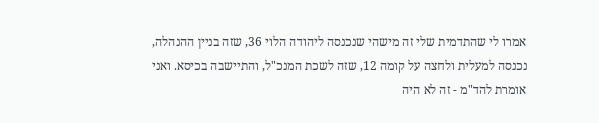אמרו לי שהתדמית שלי זה מישהי שנכנסה ליהודה הלוי 36, שזה בניין ההנהלה, נכנסה למעלית ולחצה על קומה 12, שזה לשכת המנכ"ל, והתיישבה בכיסא. ואני אומרת להד"מ - זה לא היה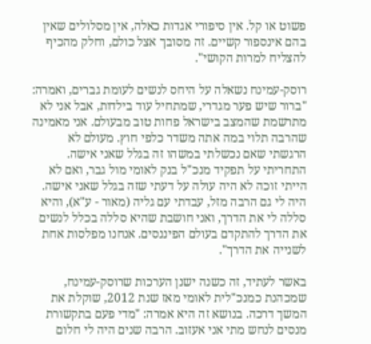פשוט או קל. אין סיפורי אגדות כאלה, אין מסלולים שאין בהם אינספור קשיים. זה מסובך אצל כולם, וחלק מהכיף להצליח למרות הקושי".

רוסק-עמינח נשאלה על היחס לנשים לעומת גברים, ואמרה: "ברור שיש פער מגדרי, שמתחיל עוד בילדות, אבל אני לא מתרשמת שהמצב בישראל פחות טוב מבעולם. אני מאמינה שהרבה תלוי במה אתה משדר כלפי חוץ. מעולם לא הרגשתי שאם נכשלתי במשהו זה בגלל שאני אישה. התחריתי על תפקיד מנכ"ל בנק לאומי מול גבר, ואם לא הייתי זוכה לא היה עולה על דעתי שזה בגלל שאני אישה. היה לי גם הרבה מזל, עבדתי עם גליה (מאור - ע"א), והיא סללה לי את הדרך, ואני חושבת שהיא סללה בכלל לנשים את הדרך להתקדם בעולם הפיננסים. אנחנו מפלסות אחת לשנייה את הדרך".

באשר לעתיד, זה כשנה ישנן הערכות שרוסק-עמינח, שמכהנת כמנכ"לית לאומי מאז שנת 2012, שוקלת את המשך דרכה. בנושא זה היא אמרה: "מדי פעם בתקשורת מנסים לנחש מתי אני אעזוב. הרבה שנים היה לי חלום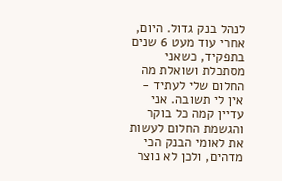לנהל בנק גדול. היום, אחרי עוד מעט 6 שנים בתפקיד, כשאני מסתכלת ושואלת מה החלום שלי לעתיד - אין לי תשובה. אני עדיין קמה כל בוקר והגשמת החלום לעשות את לאומי הבנק הכי מדהים, ולכן לא נוצר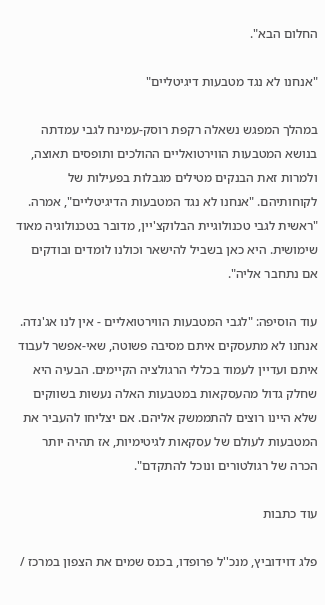החלום הבא".

"אנחנו לא נגד מטבעות דיגיטליים"

במהלך המפגש נשאלה רקפת רוסק-עמינח לגבי עמדתה בנושא המטבעות הווירטואליים ההולכים ותופסים תאוצה, ולמרות זאת הבנקים מטילים מגבלות בפעילות של לקוחותיהם. "אנחנו לא נגד המטבעות הדיגיטליים", אמרה. "ראשית לגבי טכנולוגיית הבלוקצ'יין, מדובר בטכנולוגיה מאוד שימושית. היא כאן בשביל להישאר וכולנו לומדים ובודקים אם נתחבר אליה".

עוד הוסיפה: "לגבי המטבעות הווירטואליים - אין לנו אג'נדה. אנחנו לא מתעסקים איתם מסיבה פשוטה, שאי-אפשר לעבוד איתם ועדיין לעמוד בכללי הרגולציה הקיימים. הבעיה היא שחלק גדול מהעסקאות במטבעות האלה נעשות בשווקים שלא היינו רוצים להתממשק אליהם. אם יצליחו להעביר את המטבעות לעולם של עסקאות לגיטימיות, אז תהיה יותר הכרה של רגולטורים ונוכל להתקדם".

עוד כתבות

פלג דוידוביץ, מנכ''ל פרופדו, בכנס שמים את הצפון במרכז /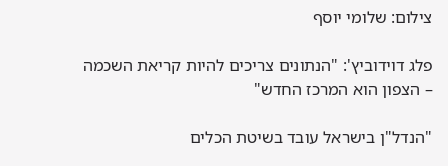צילום: שלומי יוסף

פלג דוידוביץ': "הנתונים צריכים להיות קריאת השכמה – הצפון הוא המרכז החדש"

"הנדל"ן בישראל עובד בשיטת הכלים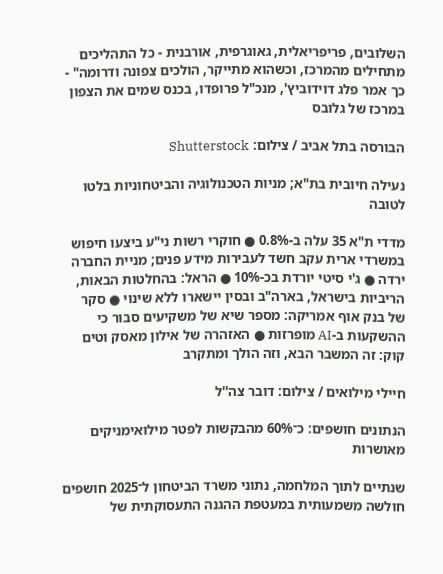השלובים, פריפריאלית, גאוגרפית, אורבנית - כל התהליכים מתחילים מהמרכז, וכשהוא מתייקר, הולכים צפונה ודרומה" - כך אמר פלג דוידוביץ', מנכ"ל פרופדו, בכנס שמים את הצפון במרכז של גלובס

הבורסה בתל אביב / צילום: Shutterstock

נעילה חיובית בת"א; מניות הטכנולוגיה והביטחוניות בלטו לטובה

מדדי ת"א 35 עלה ב-0.8% ● חוקרי רשות ני"ע ביצעו חיפוש במשרדי ארית עקב חשד לעבירות מידע פנים; מניית החברה ירדה ● ג'י סיטי יורדת בכ-10% ● הראל: בהחלטות הבאות, הריביות בישראל, בארה"ב ובסין יישארו ללא שינוי ● סקר של בנק אוף אמריקה: מספר שיא של משקיעים סבור כי ההשקעות ב-AI מופרזות ● האזהרה של אילון מאסק וטים קוק: זה המשבר הבא, וזה הולך ומתקרב

חיילי מילואים / צילום: דובר צה''ל

הנתונים חושפים: כ־60% מהבקשות לפטר מילואימניקים מאושרות

שנתיים לתוך המלחמה, נתוני משרד הביטחון ל־2025 חושפים חולשה משמעותית במעטפת ההגנה התעסוקתית של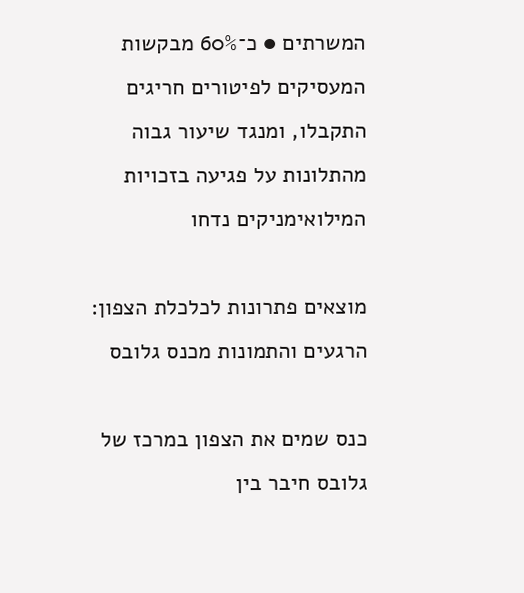המשרתים ● כ־60% מבקשות המעסיקים לפיטורים חריגים התקבלו, ומנגד שיעור גבוה מהתלונות על פגיעה בזכויות המילואימניקים נדחו

מוצאים פתרונות לכלכלת הצפון: הרגעים והתמונות מכנס גלובס

כנס שמים את הצפון במרכז של גלובס חיבר בין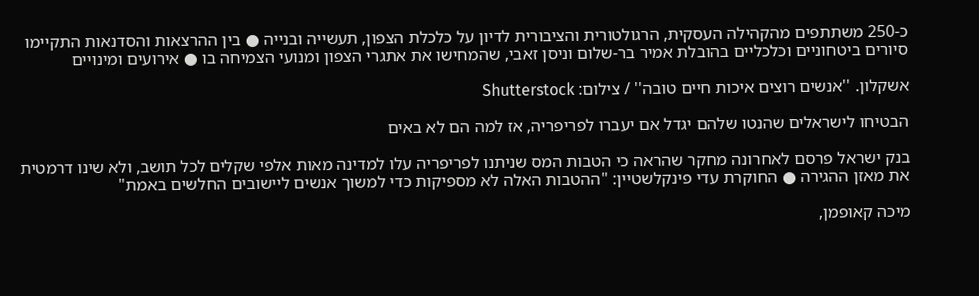כ-250 משתתפים מהקהילה העסקית, הרגולטורית והציבורית לדיון על כלכלת הצפון, תעשייה ובנייה ● בין ההרצאות והסדנאות התקיימו סיורים ביטחוניים וכלכליים בהובלת אמיר בר-שלום וניסן זאבי, שהמחישו את אתגרי הצפון ומנועי הצמיחה בו ● אירועים ומינויים

אשקלון. ''אנשים רוצים איכות חיים טובה'' / צילום: Shutterstock

הבטיחו לישראלים שהנטו שלהם יגדל אם יעברו לפריפריה, אז למה הם לא באים

בנק ישראל פרסם לאחרונה מחקר שהראה כי הטבות המס שניתנו לפריפריה עלו למדינה מאות אלפי שקלים לכל תושב, ולא שינו דרמטית את מאזן ההגירה ● החוקרת עדי פינקלשטיין: "ההטבות האלה לא מספיקות כדי למשוך אנשים ליישובים החלשים באמת"

מיכה קאופמן,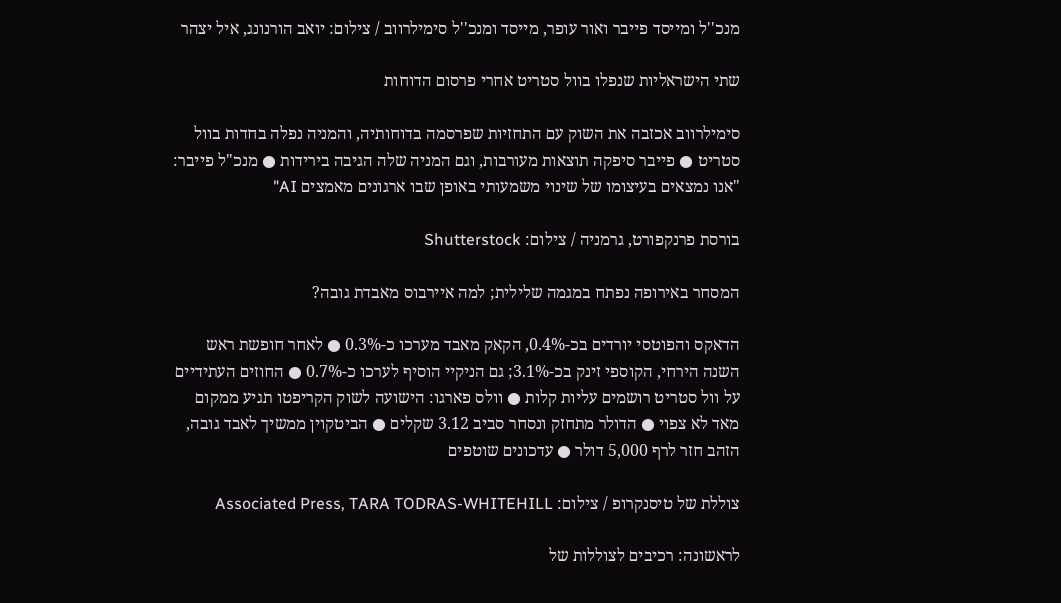מנכ''ל ומייסד פייבר ואור עופר, מייסד ומנכ''ל סימילרווב / צילום: יואב הורנונג, איל יצהר

שתי הישראליות שנפלו בוול סטריט אחרי פרסום הדוחות

סימילרווב אכזבה את השוק עם התחזיות שפרסמה בדוחותיה, והמניה נפלה בחדות בוול סטריט ● פייבר סיפקה תוצאות מעורבות, וגם המניה שלה הגיבה בירידות ● מנכ"ל פייבר: "אנו נמצאים בעיצומו של שינוי משמעותי באופן שבו ארגונים מאמצים AI"

בורסת פרנקפורט, גרמניה / צילום: Shutterstock

המסחר באירופה נפתח במגמה שלילית; למה איירבוס מאבדת גובה?

הדאקס והפוטסי יורדים בכ-0.4%, הקאק מאבד מערכו כ-0.3% ● לאחר חופשת ראש השנה הירחי, הקוספי זינק בכ-3.1%; גם הניקיי הוסיף לערכו כ-0.7% ● החוזים העתידיים על וול סטריט רושמים עליות קלות ● וולס פארגו: הישועה לשוק הקריפטו תגיע ממקום מאד לא צפוי ● הדולר מתחזק ונסחר סביב 3.12 שקלים ● הביטקוין ממשיך לאבד גובה, הזהב חזר לרף 5,000 דולר ● עדכונים שוטפים

צוללת של טיסנקרופ / צילום: Associated Press, TARA TODRAS-WHITEHILL

לראשונה: רכיבים לצוללות של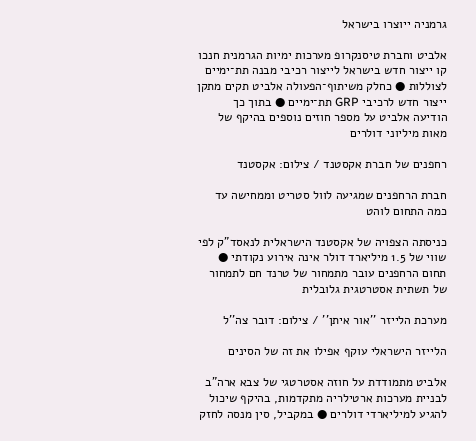גרמניה ייוצרו בישראל

אלביט וחברת טיסנקרופ מערכות ימיות הגרמנית חנכו קו ייצור חדש בישראל לייצור רכיבי מבנה תת־ימיים לצוללות ● כחלק משיתוף־הפעולה אלביט תקים מתקן ייצור חדש לרכיבי GRP תת־ימיים ● בתוך כך הודיעה אלביט על מספר חוזים נוספים בהיקף של מאות מיליוני דולרים

רחפנים של חברת אקסטנד / צילום: אקסטנד

חברת הרחפנים שמגיעה לוול סטריט וממחישה עד כמה התחום לוהט

כניסתה הצפויה של אקסטנד הישראלית לנאסד"ק לפי שווי של 1.5 מיליארד דולר אינה אירוע נקודתי ● תחום הרחפנים עובר מתמחור של טרנד חם לתמחור של תשתית אסטרטגית גלובלית

מערכת הלייזר ''אור איתן'' / צילום: דובר צה''ל

הלייזר הישראלי עוקף אפילו את זה של הסינים

אלביט מתמודדת על חוזה אסטרטגי של צבא ארה"ב לבניית מערכות ארטילריה מתקדמות, בהיקף שיכול להגיע למיליארדי דולרים ● במקביל, סין מנסה לחזק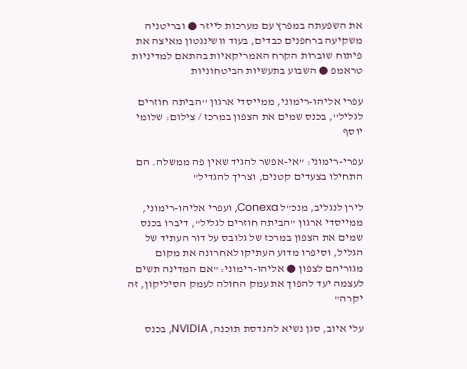את השפעתה במפרץ עם מערכות לייזר ● ובריטניה משקיעה ברחפנים כבדים, בעוד וושינגטון מאיצה את פיתוח שוברות הקרח האמריקאיות בהתאם למדיניות טראמפ ● השבוע בתעשיות הביטחוניות

עפרי אליהו-רימוני, ממייסדי ארגון ''הביתה חוזרים לגליל'', בכנס שמים את הצפון במרכז / צילום: שלומי יוסף

עפרי-רימוני: "אי-אפשר להגיד שאין פה ממשלה. הם התחילו בצעדים קטנים, וצריך להגדיל"

לירן לנגליב, מנכ"ל Conexa, ועפרי אליהו-רימוני, ממייסדי ארגון "הביתה חוזרים לגליל", דיברו בכנס שמים את הצפון במרכז של גלובס על דור העתיד של הגליל, וסיפרו מדוע העתיקו לאחרונה את מקום מגוריהם לצפון ● אליהו-רימוני: "אם המדינה תשים לעצמה יעד להפוך את עמק החולה לעמק הסיליקון, זה יקרה"

עלי איוב, סגן נשיא להנדסת תוכנה, NVIDIA, בכנס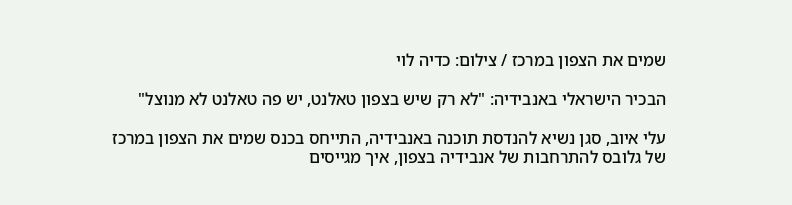שמים את הצפון במרכז / צילום: כדיה לוי

הבכיר הישראלי באנבידיה: "לא רק שיש בצפון טאלנט, יש פה טאלנט לא מנוצל"

עלי איוב, סגן נשיא להנדסת תוכנה באנבידיה, התייחס בכנס שמים את הצפון במרכז של גלובס להתרחבות של אנבידיה בצפון, איך מגייסים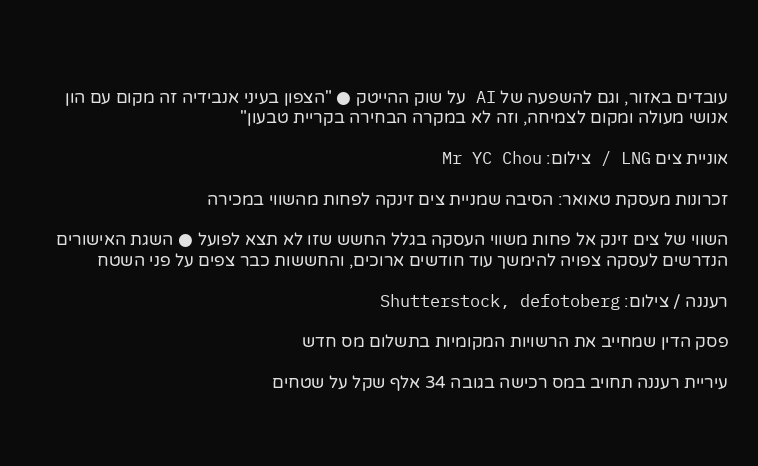עובדים באזור, וגם להשפעה של AI על שוק ההייטק ● "הצפון בעיני אנבידיה זה מקום עם הון אנושי מעולה ומקום לצמיחה, וזה לא במקרה הבחירה בקריית טבעון"

אוניית צים LNG / צילום: Mr YC Chou

זכרונות מעסקת טאואר: הסיבה שמניית צים זינקה לפחות מהשווי במכירה

השווי של צים זינק אל פחות משווי העסקה בגלל החשש שזו לא תצא לפועל ● השגת האישורים הנדרשים לעסקה צפויה להימשך עוד חודשים ארוכים, והחששות כבר צפים על פני השטח

רעננה / צילום: Shutterstock, defotoberg

פסק הדין שמחייב את הרשויות המקומיות בתשלום מס חדש

עיריית רעננה תחויב במס רכישה בגובה 34 אלף שקל על שטחים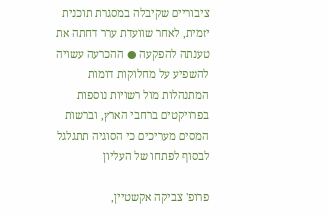ציבוריים שקיבלה במסגרת תוכנית יזמית, לאחר שוועדת ערר דחתה את טענתה להפקעה ● ההכרעה עשויה להשפיע על מחלוקות דומות המתנהלות מול רשויות נוספות בפרויקטים ברחבי הארץ, וברשות המסים מעריכים כי הסוגיה תתגלגל לבסוף לפתחו של העליון

פרופ' צביקה אקשטיין,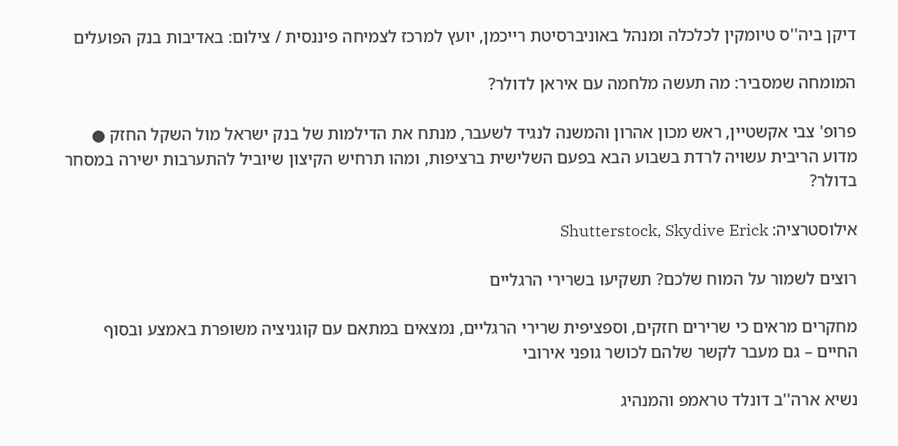דיקן ביה''ס טיומקין לכלכלה ומנהל באוניברסיטת רייכמן, יועץ למרכז לצמיחה פיננסית / צילום: באדיבות בנק הפועלים

המומחה שמסביר: מה תעשה מלחמה עם איראן לדולר?

פרופ' צבי אקשטיין, ראש מכון אהרון והמשנה לנגיד לשעבר, מנתח את הדילמות של בנק ישראל מול השקל החזק ● מדוע הריבית עשויה לרדת בשבוע הבא בפעם השלישית ברציפות, ומהו תרחיש הקיצון שיוביל להתערבות ישירה במסחר בדולר?

אילוסטרציה: Shutterstock, Skydive Erick

רוצים לשמור על המוח שלכם? תשקיעו בשרירי הרגליים

מחקרים מראים כי שרירים חזקים, וספציפית שרירי הרגליים, נמצאים במתאם עם קוגניציה משופרת באמצע ובסוף החיים – גם מעבר לקשר שלהם לכושר גופני אירובי

נשיא ארה''ב דונלד טראמפ והמנהיג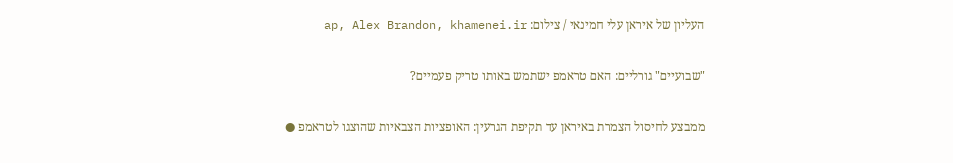העליון של איראן עלי חמינאי / צילום: ap, Alex Brandon, khamenei.ir

"שבועיים" גורליים: האם טראמפ ישתמש באותו טריק פעמיים?

ממבצע לחיסול הצמרת באיראן עד תקיפת הגרעין: האופציות הצבאיות שהוצגו לטראמפ ●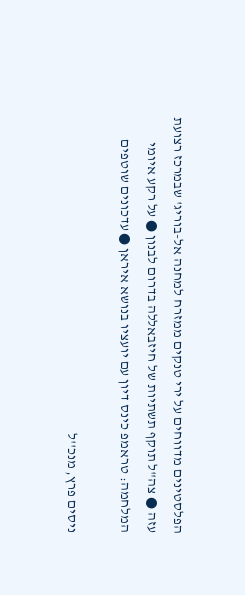הפלסטינים מדווחים על ירי טנקים ממזרח למחנה אל-בוריג' שבמרכז רצועת עזה ● צה"ל תוקף תשתיות של חיזבאללה בדרום לבנון ● על רקע איומי המלחמה: טראמפ כינס דיון עם יועציו בנושא איראן ● עדכונים שוטפים

ניסים פרץ, מנכ''ל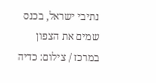נתיבי ישראל, בכנס שמים את הצפון במרכז / צילום: כדיה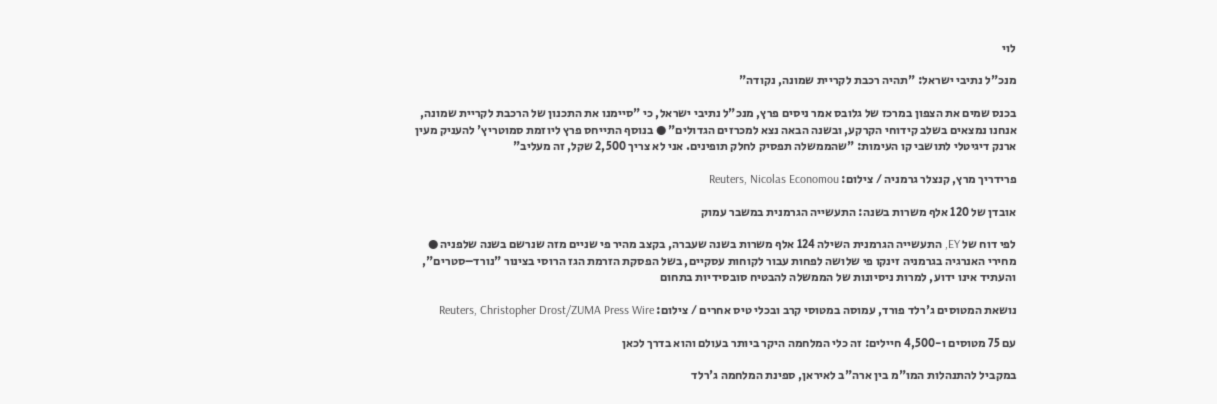לוי

מנכ"ל נתיבי ישראל: "תהיה רכבת לקריית שמונה, נקודה"

בכנס שמים את הצפון במרכז של גלובס אמר ניסים פרץ, מנכ"ל נתיבי ישראל, כי "סיימנו את התכנון של הרכבת לקריית שמונה, אנחנו נמצאים בשלב קידוחי הקרקע, ובשנה הבאה נצא למכרזים הגדולים" ● בנוסף התייחס פרץ ליוזמת סמוטריץ' להעניק מעין ארנק דיגיטלי לתושבי קו העימות: "שהממשלה תפסיק לחלק תופינים. אני לא צריך 2,500 שקל, זה מעליב"

פרידריך מרץ, קנצלר גרמניה / צילום: Reuters, Nicolas Economou

אובדן של 120 אלף משרות בשנה: התעשייה הגרמנית במשבר עמוק

לפי דוח של EY, התעשייה הגרמנית השילה 124 אלף משרות בשנה שעברה, בקצב מהיר פי שניים מזה שנרשם בשנה שלפניה ● מחירי האנרגיה בגרמניה זינקו פי שלושה לפחות עבור לקוחות עסקיים, בשל הפסקת הזרמת הגז הרוסי בצינור "נורד–סטרים", והעתיד אינו ידוע, למרות ניסיונות של הממשלה להבטיח סובסידיות בתחום

נושאת המטוסים ג'רלד פורד, עמוסה במטוסי קרב ובכלי טיס אחרים / צילום: Reuters, Christopher Drost/ZUMA Press Wire

עם 75 מטוסים ו-4,500 חיילים: זה כלי המלחמה היקר ביותר בעולם והוא בדרך לכאן

במקביל להתנהלות המו"מ בין ארה"ב לאיראן, ספינת המלחמה ג'רלד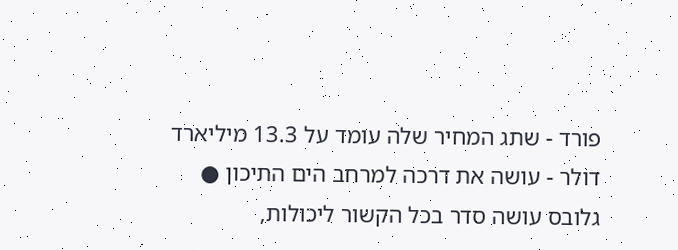פורד - שתג המחיר שלה עומד על 13.3 מיליארד דולר - עושה את דרכה למרחב הים התיכון ● גלובס עושה סדר בכל הקשור ליכולות,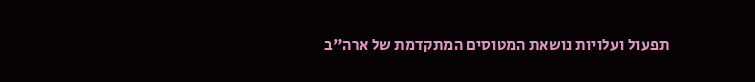תפעול ועלויות נושאת המטוסים המתקדמת של ארה"ב